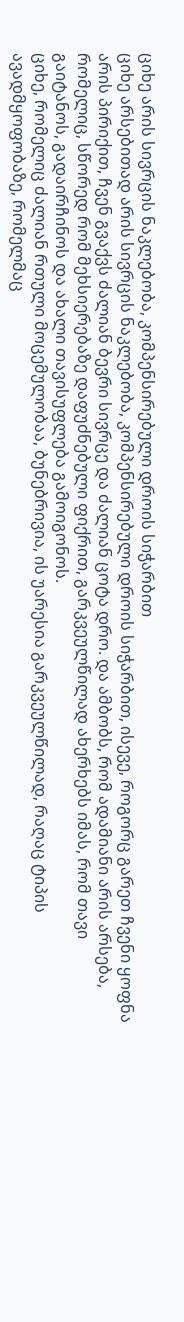ციხე არის სივრცის ნაკლებობა, კომპენსირებული დროის სიჭარბით
ციხე არსებითად არის სივრცის ნაკლებობა, კომპენსირებული დროის სიჭარბით, ისევე, როგორც გარეთ ჩვენი ყოფნა არის პირიქით, ჩვენ გვაქვს ძალიან ბევრი სივრცე და ძალიან ცოტა დრო. და ამბობს, რომ ადამიანი არის არსება, რომელიც, სწორედ რომ მეხსიერებაზე დაფუძნებული ფიქრით, გარკვეულწილად ახერხებს იმას, რომ თავი გაიტანოს, გადაირჩინოს და ახალი თავისუფლება გამოიგონოს.
ციხე, რომელიც ძალიან რთული მოცემულობაა, ბუნებრივია, ის უარესია გარკვეულწილად, რაღაც ტიპის ავადმყოფობაზე, რომელმაც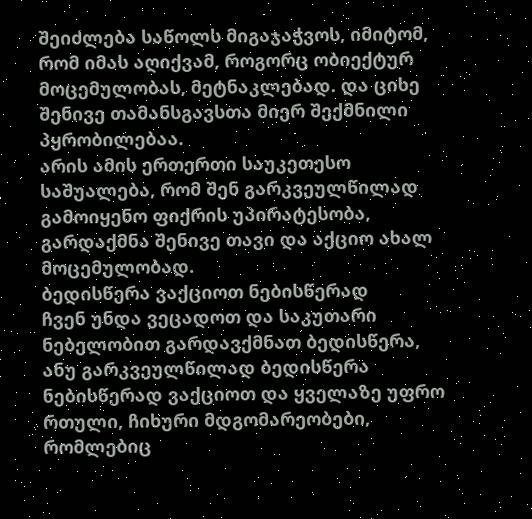შეიძლება საწოლს მიგაჯაჭვოს, იმიტომ, რომ იმას აღიქვამ, როგორც ობიექტურ მოცემულობას, მეტნაკლებად. და ციხე შენივე თამანსგავსთა მიერ შექმნილი პყრობილებაა.
არის ამის ერთერთი საუკეთესო საშუალება, რომ შენ გარკვეულწილად გამოიყენო ფიქრის უპირატესობა, გარდაქმნა შენივე თავი და აქციო ახალ მოცემულობად.
ბედისწერა ვაქციოთ ნებისწერად
ჩვენ უნდა ვეცადოთ და საკუთარი ნებელობით გარდავქმნათ ბედისწერა, ანუ გარკვეულწილად ბედისწერა ნებისწერად ვაქციოთ და ყველაზე უფრო რთული, ჩიხური მდგომარეობები, რომლებიც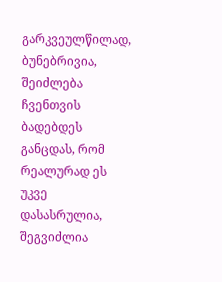გარკვეულწილად, ბუნებრივია, შეიძლება ჩვენთვის ბადებდეს განცდას, რომ რეალურად ეს უკვე დასასრულია, შეგვიძლია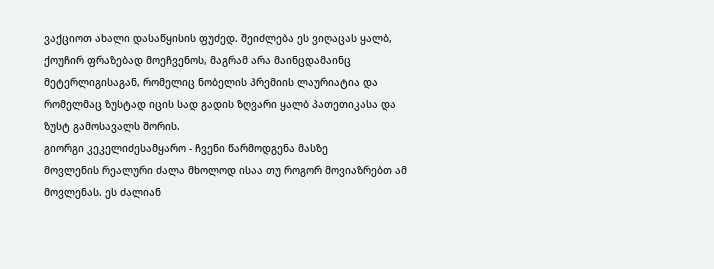ვაქციოთ ახალი დასაწყისის ფუძედ. შეიძლება ეს ვიღაცას ყალბ, ქოუჩირ ფრაზებად მოეჩვენოს, მაგრამ არა მაინცდამაინც მეტერლიგისაგან, რომელიც ნობელის პრემიის ლაურიატია და რომელმაც ზუსტად იცის სად გადის ზღვარი ყალბ პათეთიკასა და ზუსტ გამოსავალს შორის.
გიორგი კეკელიძესამყარო - ჩვენი წარმოდგენა მასზე
მოვლენის რეალური ძალა მხოლოდ ისაა თუ როგორ მოვიაზრებთ ამ მოვლენას. ეს ძალიან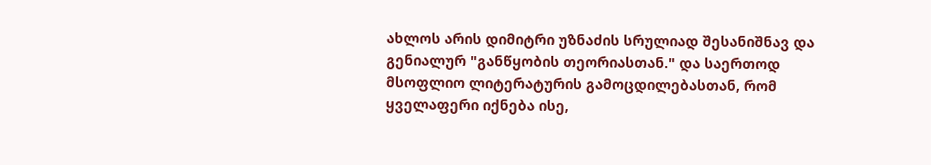ახლოს არის დიმიტრი უზნაძის სრულიად შესანიშნავ და გენიალურ "განწყობის თეორიასთან." და საერთოდ მსოფლიო ლიტერატურის გამოცდილებასთან, რომ ყველაფერი იქნება ისე,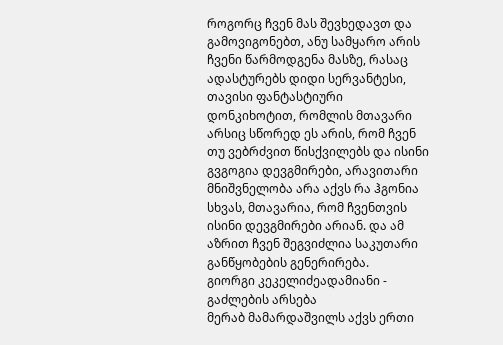როგორც ჩვენ მას შევხედავთ და გამოვიგონებთ, ანუ სამყარო არის ჩვენი წარმოდგენა მასზე, რასაც ადასტურებს დიდი სერვანტესი, თავისი ფანტასტიური დონკიხოტით, რომლის მთავარი არსიც სწორედ ეს არის, რომ ჩვენ თუ ვებრძვით წისქვილებს და ისინი გვგოგია დევგმირები, არავითარი მნიშვნელობა არა აქვს რა ჰგონია სხვას, მთავარია, რომ ჩვენთვის ისინი დევგმირები არიან. და ამ აზრით ჩვენ შეგვიძლია საკუთარი განწყობების გენერირება.
გიორგი კეკელიძეადამიანი - გაძლების არსება
მერაბ მამარდაშვილს აქვს ერთი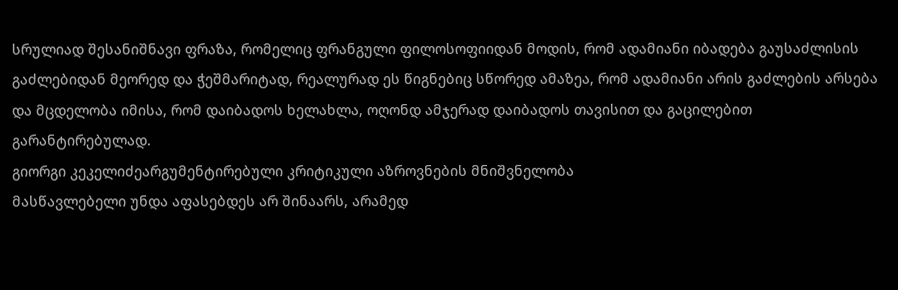სრულიად შესანიშნავი ფრაზა, რომელიც ფრანგული ფილოსოფიიდან მოდის, რომ ადამიანი იბადება გაუსაძლისის გაძლებიდან მეორედ და ჭეშმარიტად, რეალურად ეს წიგნებიც სწორედ ამაზეა, რომ ადამიანი არის გაძლების არსება და მცდელობა იმისა, რომ დაიბადოს ხელახლა, ოღონდ ამჯერად დაიბადოს თავისით და გაცილებით გარანტირებულად.
გიორგი კეკელიძეარგუმენტირებული კრიტიკული აზროვნების მნიშვნელობა
მასწავლებელი უნდა აფასებდეს არ შინაარს, არამედ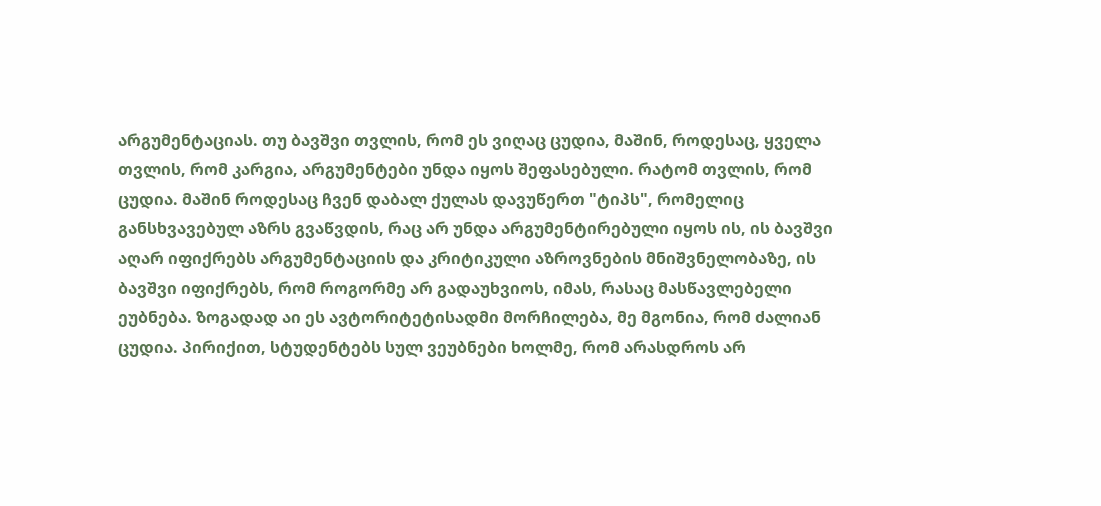არგუმენტაციას. თუ ბავშვი თვლის, რომ ეს ვიღაც ცუდია, მაშინ, როდესაც, ყველა თვლის, რომ კარგია, არგუმენტები უნდა იყოს შეფასებული. რატომ თვლის, რომ ცუდია. მაშინ როდესაც ჩვენ დაბალ ქულას დავუწერთ "ტიპს", რომელიც განსხვავებულ აზრს გვაწვდის, რაც არ უნდა არგუმენტირებული იყოს ის, ის ბავშვი აღარ იფიქრებს არგუმენტაციის და კრიტიკული აზროვნების მნიშვნელობაზე, ის ბავშვი იფიქრებს, რომ როგორმე არ გადაუხვიოს, იმას, რასაც მასწავლებელი ეუბნება. ზოგადად აი ეს ავტორიტეტისადმი მორჩილება, მე მგონია, რომ ძალიან ცუდია. პირიქით, სტუდენტებს სულ ვეუბნები ხოლმე, რომ არასდროს არ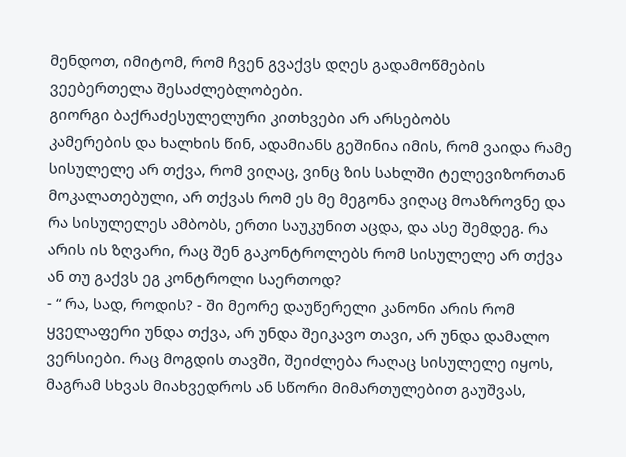მენდოთ, იმიტომ, რომ ჩვენ გვაქვს დღეს გადამოწმების ვეებერთელა შესაძლებლობები.
გიორგი ბაქრაძესულელური კითხვები არ არსებობს
კამერების და ხალხის წინ, ადამიანს გეშინია იმის, რომ ვაიდა რამე სისულელე არ თქვა, რომ ვიღაც, ვინც ზის სახლში ტელევიზორთან მოკალათებული, არ თქვას რომ ეს მე მეგონა ვიღაც მოაზროვნე და რა სისულელეს ამბობს, ერთი საუკუნით აცდა, და ასე შემდეგ. რა არის ის ზღვარი, რაც შენ გაკონტროლებს რომ სისულელე არ თქვა ან თუ გაქვს ეგ კონტროლი საერთოდ?
- “ რა, სად, როდის? - ში მეორე დაუწერელი კანონი არის რომ ყველაფერი უნდა თქვა, არ უნდა შეიკავო თავი, არ უნდა დამალო ვერსიები. რაც მოგდის თავში, შეიძლება რაღაც სისულელე იყოს, მაგრამ სხვას მიახვედროს ან სწორი მიმართულებით გაუშვას,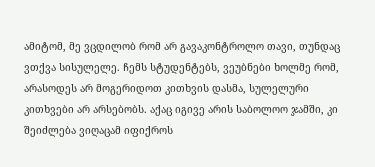ამიტომ, მე ვცდილობ რომ არ გავაკონტროლო თავი, თუნდაც ვთქვა სისულელე. ჩემს სტუდენტებს, ვეუბნები ხოლმე რომ, არასოდეს არ მოგერიდოთ კითხვის დასმა, სულელური კითხვები არ არსებობს. აქაც იგივე არის საბოლოო ჯამში, კი შეიძლება ვიღაცამ იფიქროს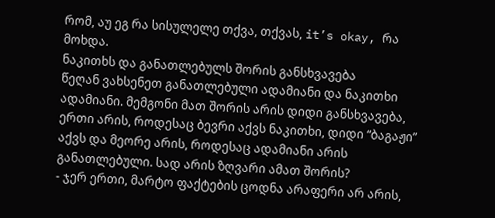რომ, აუ ეგ რა სისულელე თქვა, თქვას, it’s okay, რა მოხდა.
ნაკითხს და განათლებულს შორის განსხვავება
წეღან ვახსენეთ განათლებული ადამიანი და ნაკითხი ადამიანი. მემგონი მათ შორის არის დიდი განსხვავება, ერთი არის, როდესაც ბევრი აქვს ნაკითხი, დიდი “ბაგაჟი” აქვს და მეორე არის, როდესაც ადამიანი არის განათლებული. სად არის ზღვარი ამათ შორის?
- ჯერ ერთი, მარტო ფაქტების ცოდნა არაფერი არ არის,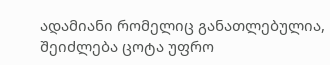ადამიანი რომელიც განათლებულია, შეიძლება ცოტა უფრო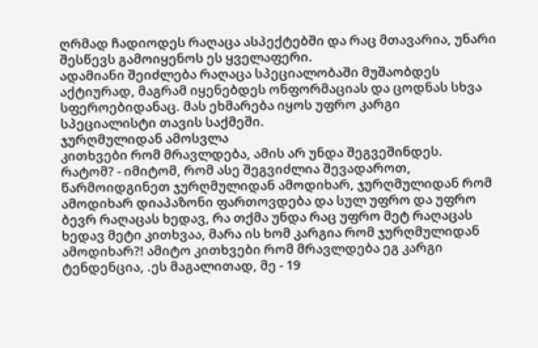ღრმად ჩადიოდეს რაღაცა ასპექტებში და რაც მთავარია, უნარი შესწევს გამოიყენოს ეს ყველაფერი.
ადამიანი შეიძლება რაღაცა სპეციალობაში მუშაობდეს აქტიურად, მაგრამ იყენებდეს ონფორმაციას და ცოდნას სხვა სფეროებიდანაც. მას ეხმარება იყოს უფრო კარგი სპეციალისტი თავის საქმეში.
ჯურღმულიდან ამოსვლა
კითხვები რომ მრავლდება, ამის არ უნდა შეგვეშინდეს. რატომ? - იმიტომ, რომ ასე შეგვიძლია შევადაროთ, წარმოიდგინეთ ჯურღმულიდან ამოდიხარ, ჯურღმულიდან რომ ამოდიხარ დიაპაზონი ფართოვდება და სულ უფრო და უფრო ბევრ რაღაცას ხედავ, რა თქმა უნდა რაც უფრო მეტ რაღაცას ხედავ მეტი კითხვაა, მარა ის ხომ კარგია რომ ჯურღმულიდან ამოდიხარ?! ამიტო კითხვები რომ მრავლდება ეგ კარგი ტენდენცია, .ეს მაგალითად, მე - 19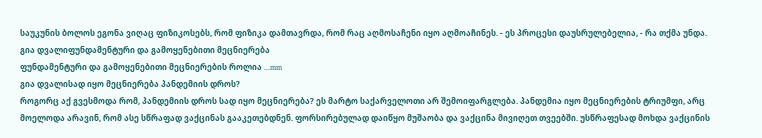საუკუნის ბოლოს ეგონა ვიღაც ფიზიკოსებს, რომ ფიზიკა დამთავრდა, რომ რაც აღმოსაჩენი იყო აღმოაჩინეს. - ეს პროცესი დაუსრულებელია, - რა თქმა უნდა.
გია დვალიფუნდამენტური და გამოყენებითი მეცნიერება
ფუნდამენტური და გამოყენებითი მეცნიერების როლია ...mm
გია დვალისად იყო მეცნიერება პანდემიის დროს?
როგორც აქ გვესმოდა რომ, პანდემიის დროს სად იყო მეცნიერება? ეს მარტო საქარველოთი არ შემოიფარგლება. პანდემია იყო მეცნიერების ტრიუმფი, არც მოელოდა არავინ, რომ ასე სწრაფად ვაქცინას გააკეთებდნენ. ფორსირებულად დაიწყო მუშაობა და ვაქცინა მივიღეთ თვეებში. უსწრაფესად მოხდა ვაქცინის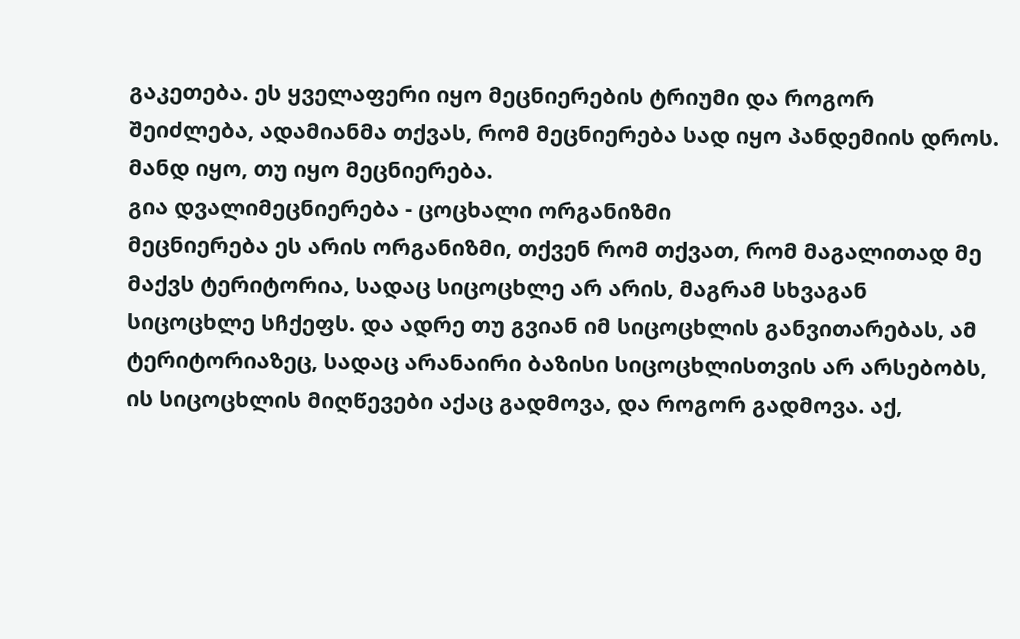გაკეთება. ეს ყველაფერი იყო მეცნიერების ტრიუმი და როგორ შეიძლება, ადამიანმა თქვას, რომ მეცნიერება სად იყო პანდემიის დროს. მანდ იყო, თუ იყო მეცნიერება.
გია დვალიმეცნიერება - ცოცხალი ორგანიზმი
მეცნიერება ეს არის ორგანიზმი, თქვენ რომ თქვათ, რომ მაგალითად მე მაქვს ტერიტორია, სადაც სიცოცხლე არ არის, მაგრამ სხვაგან სიცოცხლე სჩქეფს. და ადრე თუ გვიან იმ სიცოცხლის განვითარებას, ამ ტერიტორიაზეც, სადაც არანაირი ბაზისი სიცოცხლისთვის არ არსებობს, ის სიცოცხლის მიღწევები აქაც გადმოვა, და როგორ გადმოვა. აქ,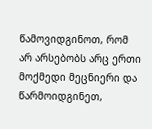წამოვიდგინოთ, რომ არ არსებობს არც ერთი მოქმედი მეცნიერი და წარმოიდგინეთ,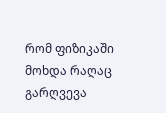რომ ფიზიკაში მოხდა რაღაც გარღვევა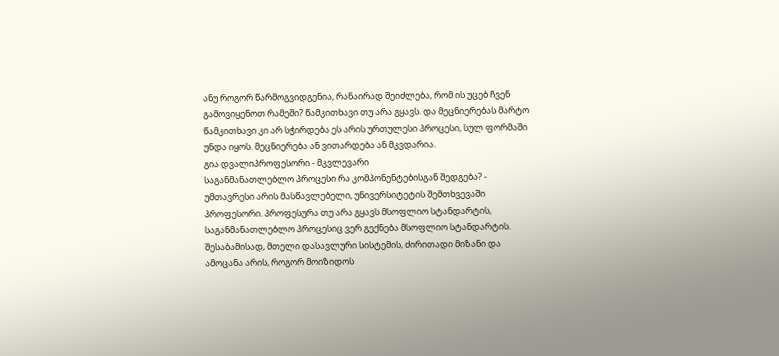ანუ როგორ წარმოგვიდგენია, რანაირად შეიძლება, რომ ის უცებ ჩვენ გამოვიყენოთ რამეში? წამკითხავი თუ არა გყავს. და მეცნიერებას მარტო წამკითხავი კი არ სჭირდება ეს არის ურთულესი პროცესი, სულ ფორმაში უნდა იყოს. მეცნიერება ან ვითარდება ან მკვდარია.
გია დვალიპროფესორი - მკვლევარი
საგანმანათლებლო პროცესი რა კომპონენტებისგან შედგება? - უმთავრესი არის მასწავლებელი, უნივერსიტეტის შემთხვევაში პროფესორი. პროფესურა თუ არა გყავს მსოფლიო სტანდარტის, საგანმანათლებლო პროცესიც ვერ გექნება მსოფლიო სტანდარტის. შესაბამისად, მთელი დასავლური სისტემის, ძირითადი მიზანი და ამოცანა არის, როგორ მოიზიდოს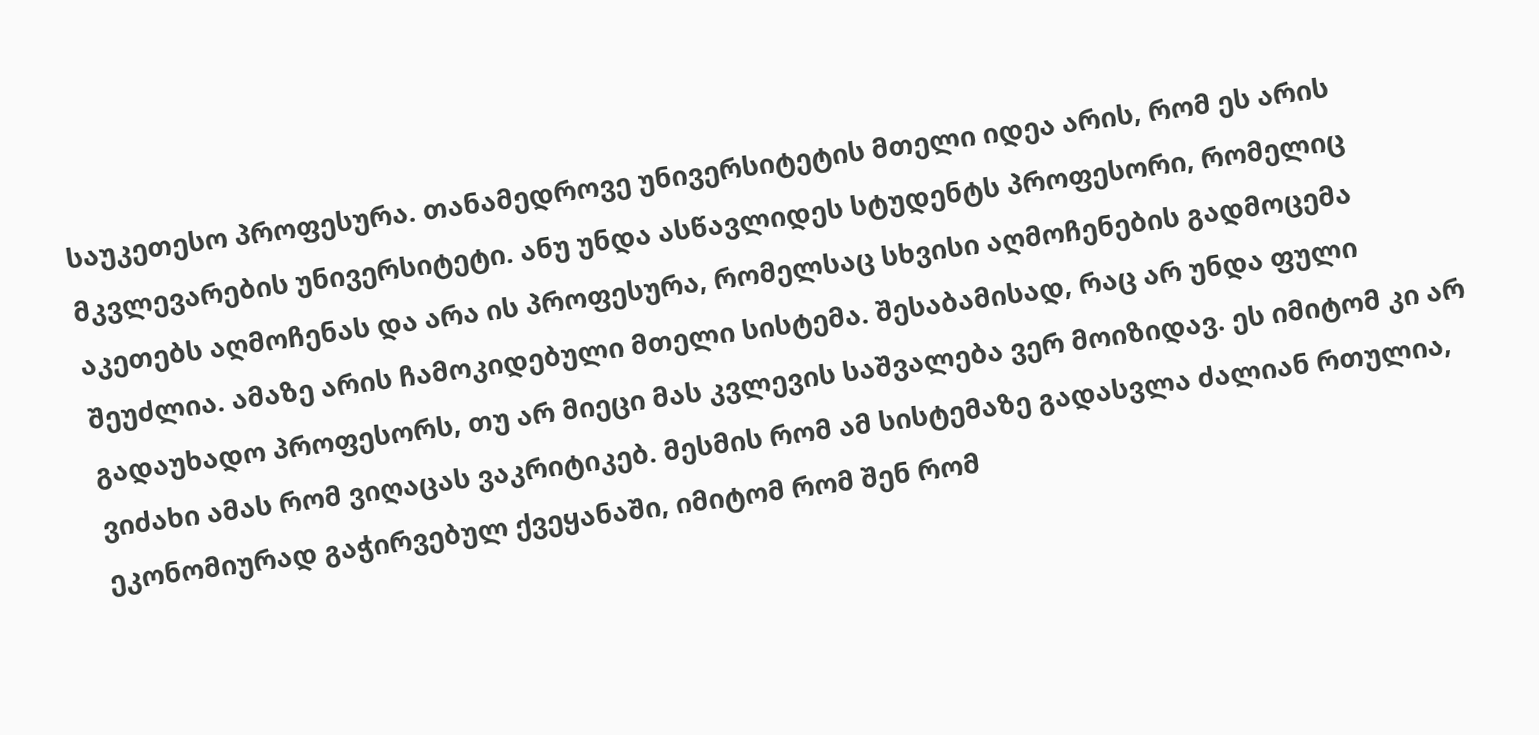საუკეთესო პროფესურა. თანამედროვე უნივერსიტეტის მთელი იდეა არის, რომ ეს არის მკვლევარების უნივერსიტეტი. ანუ უნდა ასწავლიდეს სტუდენტს პროფესორი, რომელიც აკეთებს აღმოჩენას და არა ის პროფესურა, რომელსაც სხვისი აღმოჩენების გადმოცემა შეუძლია. ამაზე არის ჩამოკიდებული მთელი სისტემა. შესაბამისად, რაც არ უნდა ფული გადაუხადო პროფესორს, თუ არ მიეცი მას კვლევის საშვალება ვერ მოიზიდავ. ეს იმიტომ კი არ ვიძახი ამას რომ ვიღაცას ვაკრიტიკებ. მესმის რომ ამ სისტემაზე გადასვლა ძალიან რთულია, ეკონომიურად გაჭირვებულ ქვეყანაში, იმიტომ რომ შენ რომ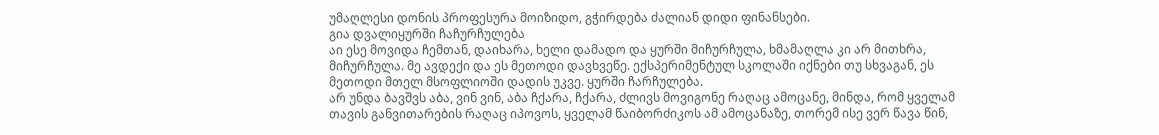უმაღლესი დონის პროფესურა მოიზიდო, გჭირდება ძალიან დიდი ფინანსები.
გია დვალიყურში ჩაჩურჩულება
აი ესე მოვიდა ჩემთან, დაიხარა, ხელი დამადო და ყურში მიჩურჩულა, ხმამაღლა კი არ მითხრა, მიჩურჩულა. მე ავდექი და ეს მეთოდი დავხვეწე. ექსპერიმენტულ სკოლაში იქნები თუ სხვაგან, ეს მეთოდი მთელ მსოფლიოში დადის უკვე. ყურში ჩარჩულება.
არ უნდა ბავშვს აბა, ვინ ვინ, აბა ჩქარა, ჩქარა, ძლივს მოვიგონე რაღაც ამოცანე, მინდა, რომ ყველამ თავის განვითარების რაღაც იპოვოს, ყველამ წაიბორძიკოს ამ ამოცანაზე, თორემ ისე ვერ წავა წინ,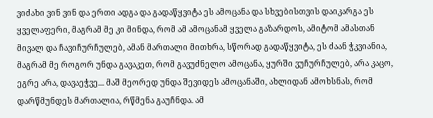ვიძახი ვინ ვინ და ერთი ადგა და გადაწყვიტა ეს ამოცანა და სხვებისთვის დაიკარგა ეს ყველაფერი, მაგრამ მე კი მინდა, რომ ამ ამოცანამ ყველა გაზარდოს, ამიტომ ამასთან მივალ და ჩავიჩურჩულებ, ამან მართალი მითხრა, სწორად გადაწყვიტა, ეს ძაან ჭკვიანია, მაგრამ მე როგორ უნდა გავაკეთ, რომ გავუძნელო ამოცანა, ყურში ვუჩურჩულებ, არა კაცო, ეგრე არა, დავაეჭვე... მაშ მეორედ უნდა შევიდეს ამოცანაში, ახლიდან ამოხსნას, რომ დარწმუნდეს მართალია, რწმენა გაუჩნდა. ამ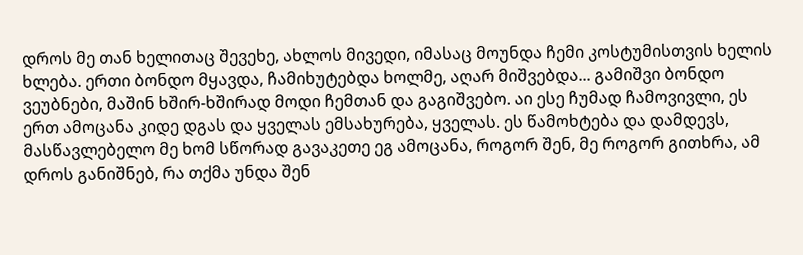დროს მე თან ხელითაც შევეხე, ახლოს მივედი, იმასაც მოუნდა ჩემი კოსტუმისთვის ხელის ხლება. ერთი ბონდო მყავდა, ჩამიხუტებდა ხოლმე, აღარ მიშვებდა... გამიშვი ბონდო ვეუბნები, მაშინ ხშირ-ხშირად მოდი ჩემთან და გაგიშვებო. აი ესე ჩუმად ჩამოვივლი, ეს ერთ ამოცანა კიდე დგას და ყველას ემსახურება, ყველას. ეს წამოხტება და დამდევს, მასწავლებელო მე ხომ სწორად გავაკეთე ეგ ამოცანა, როგორ შენ, მე როგორ გითხრა, ამ დროს განიშნებ, რა თქმა უნდა შენ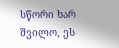სწორი ხარ შვილო, ეს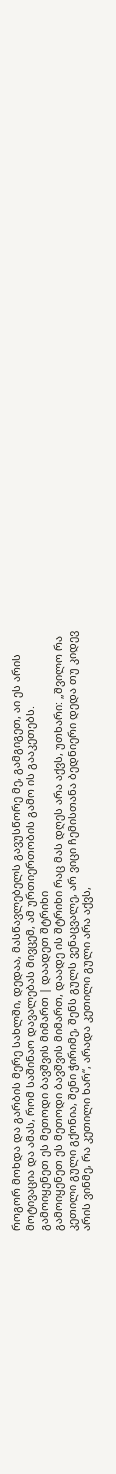როგორ მოხდა და გარბის მერე სახლში, დედაა, მასწავლებელს გავუსწორე მე, გამგიგეთ, აი ეს არის მოტივაცია და ამას, რომ საშინაო დავალებას მივცემ, ამ ურთიერთობის გამო ის გააკეთებს.
გამოიყენეთ ეს მეთოდი ბავშვის მიმართ | დაადეთ შტრიხი
გამოიყენეთ ეს მეთოდი ბავშვის მიმართ, დაადე ის შტრიხი რაც მას დღეს არა აქვს, უთხარი: „შვილო რა კეთილი გული გქონია, შენი ჭირიმე, შენს გულს ვენაცვალე, არ ვიცი ჩემისთანა ბედნიერი დედა თუ კიდევ არის ვინმე, რა კეთილი ხარ“, არადა კეთილი გული არა აქვს,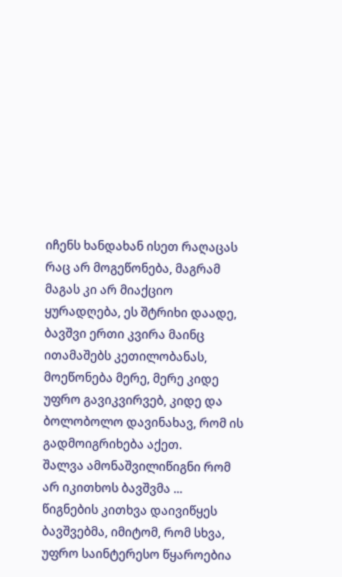იჩენს ხანდახან ისეთ რაღაცას რაც არ მოგეწონება, მაგრამ მაგას კი არ მიაქციო ყურადღება, ეს შტრიხი დაადე, ბავშვი ერთი კვირა მაინც ითამაშებს კეთილობანას, მოეწონება მერე, მერე კიდე უფრო გავიკვირვებ, კიდე და ბოლობოლო დავინახავ, რომ ის გადმოიგრიხება აქეთ.
შალვა ამონაშვილიწიგნი რომ არ იკითხოს ბავშვმა ...
წიგნების კითხვა დაივიწყეს ბავშვებმა, იმიტომ, რომ სხვა, უფრო საინტერესო წყაროებია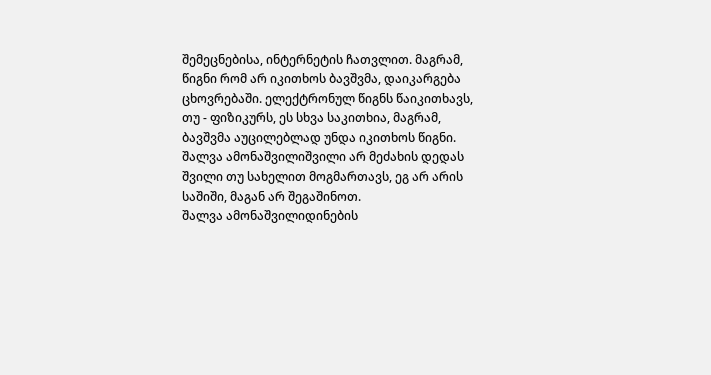შემეცნებისა, ინტერნეტის ჩათვლით. მაგრამ, წიგნი რომ არ იკითხოს ბავშვმა, დაიკარგება ცხოვრებაში. ელექტრონულ წიგნს წაიკითხავს, თუ - ფიზიკურს, ეს სხვა საკითხია, მაგრამ, ბავშვმა აუცილებლად უნდა იკითხოს წიგნი.
შალვა ამონაშვილიშვილი არ მეძახის დედას
შვილი თუ სახელით მოგმართავს, ეგ არ არის საშიში, მაგან არ შეგაშინოთ.
შალვა ამონაშვილიდინების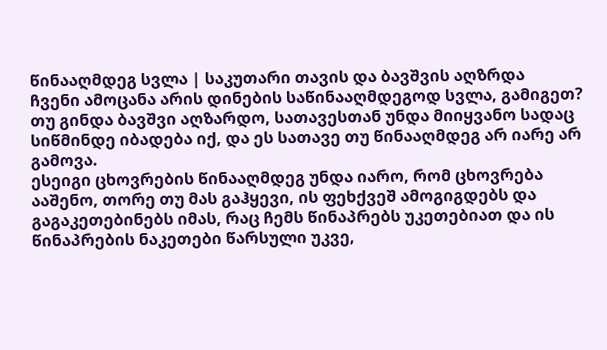წინააღმდეგ სვლა | საკუთარი თავის და ბავშვის აღზრდა
ჩვენი ამოცანა არის დინების საწინააღმდეგოდ სვლა, გამიგეთ? თუ გინდა ბავშვი აღზარდო, სათავესთან უნდა მიიყვანო სადაც სიწმინდე იბადება იქ, და ეს სათავე თუ წინააღმდეგ არ იარე არ გამოვა.
ესეიგი ცხოვრების წინააღმდეგ უნდა იარო, რომ ცხოვრება ააშენო, თორე თუ მას გაჰყევი, ის ფეხქვეშ ამოგიგდებს და გაგაკეთებინებს იმას, რაც ჩემს წინაპრებს უკეთებიათ და ის წინაპრების ნაკეთები წარსული უკვე,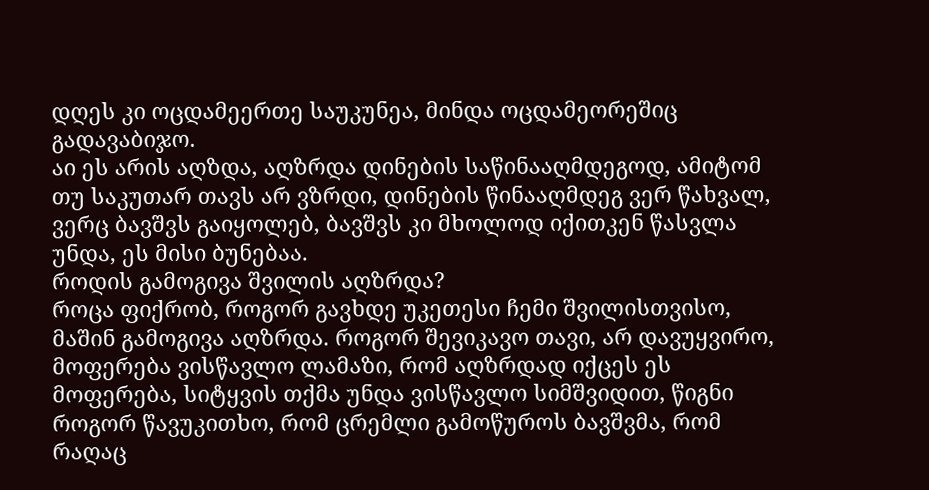დღეს კი ოცდამეერთე საუკუნეა, მინდა ოცდამეორეშიც გადავაბიჯო.
აი ეს არის აღზდა, აღზრდა დინების საწინააღმდეგოდ, ამიტომ თუ საკუთარ თავს არ ვზრდი, დინების წინააღმდეგ ვერ წახვალ, ვერც ბავშვს გაიყოლებ, ბავშვს კი მხოლოდ იქითკენ წასვლა უნდა, ეს მისი ბუნებაა.
როდის გამოგივა შვილის აღზრდა?
როცა ფიქრობ, როგორ გავხდე უკეთესი ჩემი შვილისთვისო, მაშინ გამოგივა აღზრდა. როგორ შევიკავო თავი, არ დავუყვირო, მოფერება ვისწავლო ლამაზი, რომ აღზრდად იქცეს ეს მოფერება, სიტყვის თქმა უნდა ვისწავლო სიმშვიდით, წიგნი როგორ წავუკითხო, რომ ცრემლი გამოწუროს ბავშვმა, რომ რაღაც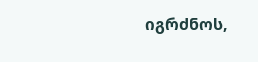იგრძნოს,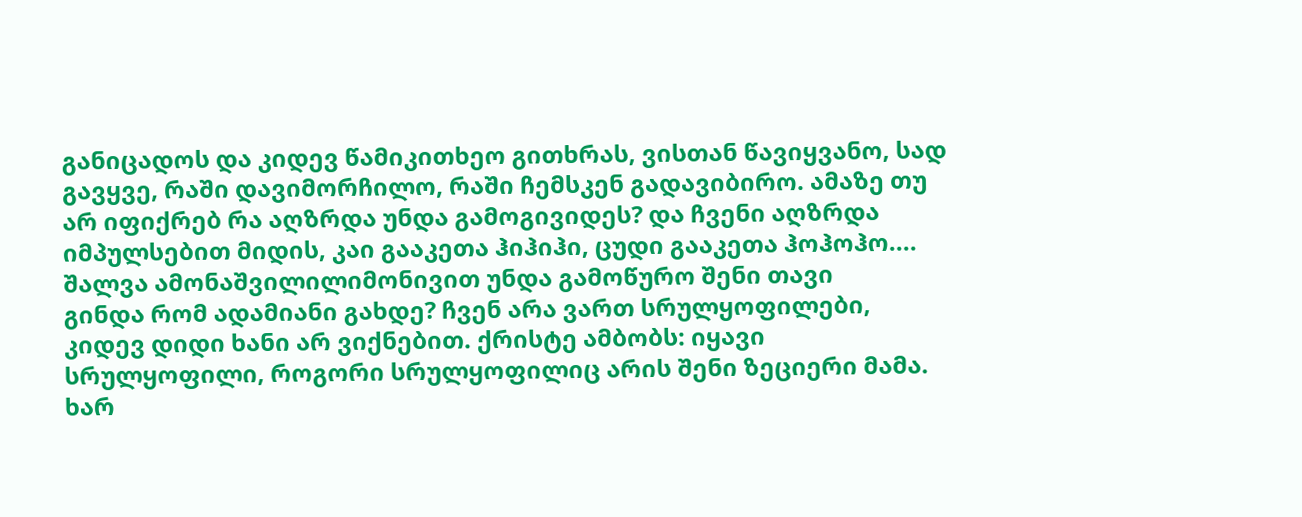განიცადოს და კიდევ წამიკითხეო გითხრას, ვისთან წავიყვანო, სად გავყვე, რაში დავიმორჩილო, რაში ჩემსკენ გადავიბირო. ამაზე თუ არ იფიქრებ რა აღზრდა უნდა გამოგივიდეს? და ჩვენი აღზრდა იმპულსებით მიდის, კაი გააკეთა ჰიჰიჰი, ცუდი გააკეთა ჰოჰოჰო....
შალვა ამონაშვილილიმონივით უნდა გამოწურო შენი თავი
გინდა რომ ადამიანი გახდე? ჩვენ არა ვართ სრულყოფილები, კიდევ დიდი ხანი არ ვიქნებით. ქრისტე ამბობს: იყავი სრულყოფილი, როგორი სრულყოფილიც არის შენი ზეციერი მამა. ხარ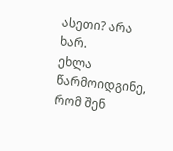ასეთი? არა ხარ.
ეხლა წარმოიდგინე, რომ შენ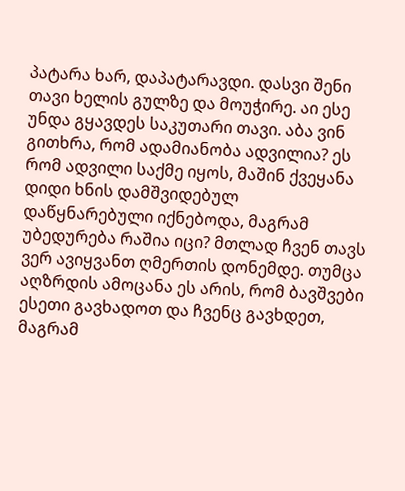პატარა ხარ, დაპატარავდი. დასვი შენი თავი ხელის გულზე და მოუჭირე. აი ესე უნდა გყავდეს საკუთარი თავი. აბა ვინ გითხრა, რომ ადამიანობა ადვილია? ეს რომ ადვილი საქმე იყოს, მაშინ ქვეყანა დიდი ხნის დამშვიდებულ დაწყნარებული იქნებოდა, მაგრამ უბედურება რაშია იცი? მთლად ჩვენ თავს ვერ ავიყვანთ ღმერთის დონემდე. თუმცა აღზრდის ამოცანა ეს არის, რომ ბავშვები ესეთი გავხადოთ და ჩვენც გავხდეთ, მაგრამ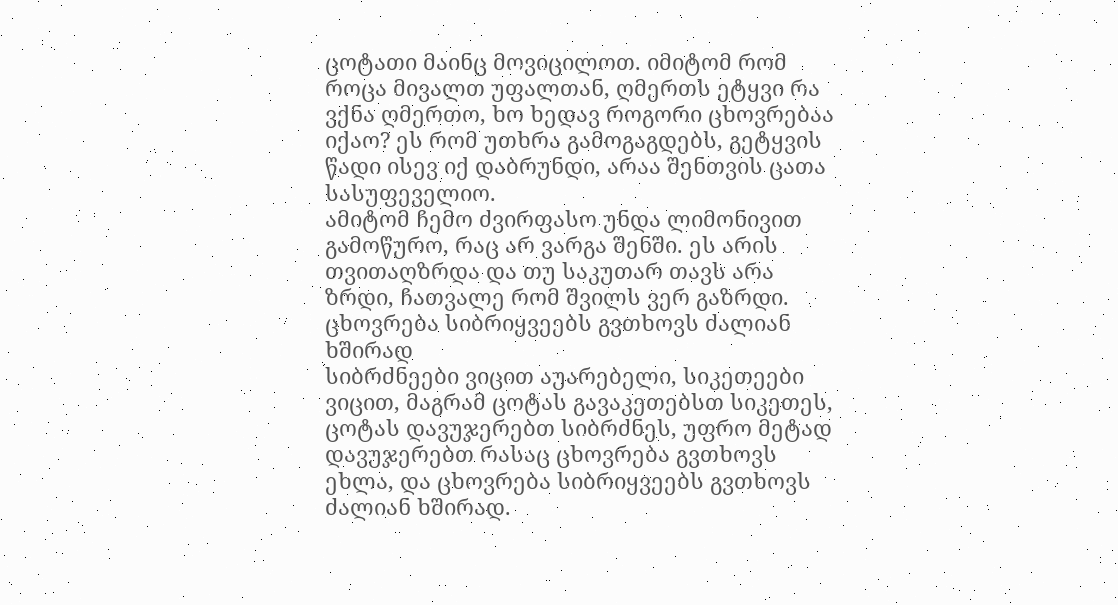ცოტათი მაინც მოვიცილოთ. იმიტომ რომ როცა მივალთ უფალთან, ღმერთს ეტყვი რა ვქნა ღმერთო, ხო ხედავ როგორი ცხოვრებაა იქაო? ეს რომ უთხრა გამოგაგდებს, გეტყვის წადი ისევ იქ დაბრუნდი, არაა შენთვის ცათა სასუფეველიო.
ამიტომ ჩემო ძვირფასო უნდა ლიმონივით გამოწურო, რაც არ ვარგა შენში. ეს არის თვითაღზრდა და თუ საკუთარ თავს არა ზრდი, ჩათვალე რომ შვილს ვერ გაზრდი.
ცხოვრება სიბრიყვეებს გვთხოვს ძალიან ხშირად
სიბრძნეები ვიცით აუარებელი, სიკეთეები ვიცით, მაგრამ ცოტას გავაკეთებსთ სიკეთეს, ცოტას დავუჯერებთ სიბრძნეს, უფრო მეტად დავუჯერებთ რასაც ცხოვრება გვთხოვს ეხლა, და ცხოვრება სიბრიყვეებს გვთხოვს ძალიან ხშირად.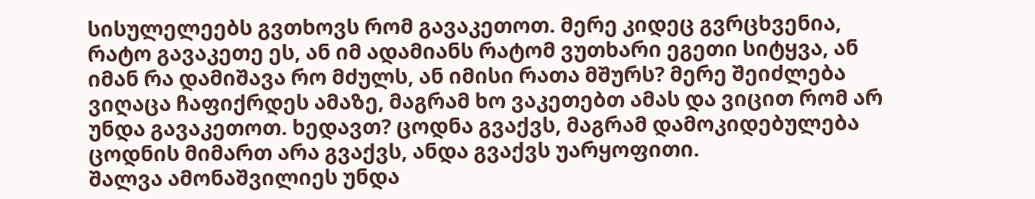სისულელეებს გვთხოვს რომ გავაკეთოთ. მერე კიდეც გვრცხვენია, რატო გავაკეთე ეს, ან იმ ადამიანს რატომ ვუთხარი ეგეთი სიტყვა, ან იმან რა დამიშავა რო მძულს, ან იმისი რათა მშურს? მერე შეიძლება ვიღაცა ჩაფიქრდეს ამაზე, მაგრამ ხო ვაკეთებთ ამას და ვიცით რომ არ უნდა გავაკეთოთ. ხედავთ? ცოდნა გვაქვს, მაგრამ დამოკიდებულება ცოდნის მიმართ არა გვაქვს, ანდა გვაქვს უარყოფითი.
შალვა ამონაშვილიეს უნდა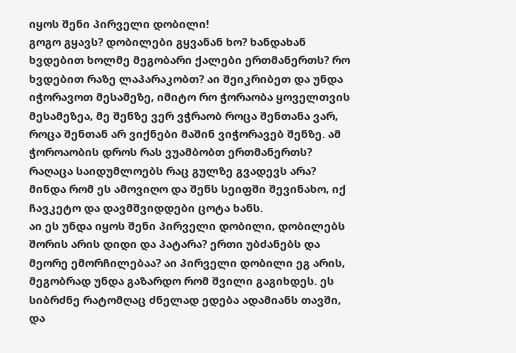იყოს შენი პირველი დობილი!
გოგო გყავს? დობილები გყვანან ხო? ხანდახან ხვდებით ხოლმე მეგობარი ქალები ერთმანერთს? რო ხვდებით რაზე ლაპარაკობთ? აი შეიკრიბეთ და უნდა იჭორავოთ მესამეზე, იმიტო რო ჭორაობა ყოველთვის მესამეზეა, მე შენზე ვერ ვჭრაობ როცა შენთანა ვარ, როცა შენთან არ ვიქნები მაშინ ვიჭორავებ შენზე. ამ ჭოროაობის დროს რას ვუამბობთ ერთმანერთს? რაღაცა საიდუმლოებს რაც გულზე გვადევს არა? მინდა რომ ეს ამოვიღო და შენს სეიფში შევინახო, იქ ჩავკეტო და დავმშვიდდები ცოტა ხანს.
აი ეს უნდა იყოს შენი პირველი დობილი, დობილებს შორის არის დიდი და პატარა? ერთი უბძანებს და მეორე ემორჩილებაა? აი პირველი დობილი ეგ არის,
მეგობრად უნდა გაზარდო რომ შვილი გაგიხდეს. ეს სიბრძნე რატომღაც ძნელად ედება ადამიანს თავში, და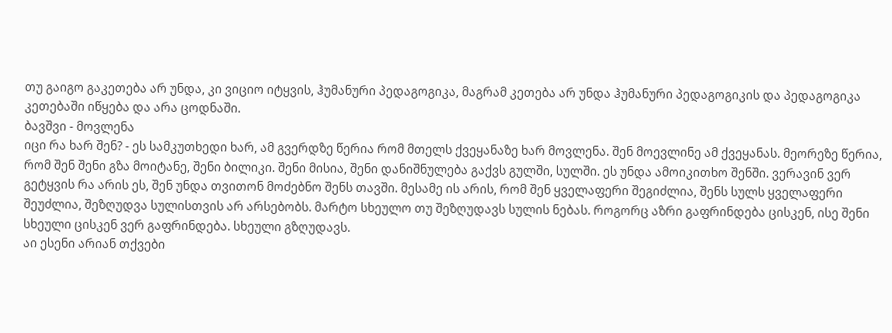თუ გაიგო გაკეთება არ უნდა, კი ვიციო იტყვის, ჰუმანური პედაგოგიკა, მაგრამ კეთება არ უნდა ჰუმანური პედაგოგიკის და პედაგოგიკა კეთებაში იწყება და არა ცოდნაში.
ბავშვი - მოვლენა
იცი რა ხარ შენ? - ეს სამკუთხედი ხარ, ამ გვერდზე წერია რომ მთელს ქვეყანაზე ხარ მოვლენა. შენ მოევლინე ამ ქვეყანას. მეორეზე წერია, რომ შენ შენი გზა მოიტანე, შენი ბილიკი. შენი მისია, შენი დანიშნულება გაქვს გულში, სულში. ეს უნდა ამოიკითხო შენში. ვერავინ ვერ გეტყვის რა არის ეს, შენ უნდა თვითონ მოძებნო შენს თავში. მესამე ის არის, რომ შენ ყველაფერი შეგიძლია, შენს სულს ყველაფერი შეუძლია, შეზღუდვა სულისთვის არ არსებობს. მარტო სხეულო თუ შეზღუდავს სულის ნებას. როგორც აზრი გაფრინდება ცისკენ, ისე შენი სხეული ცისკენ ვერ გაფრინდება. სხეული გზღუდავს.
აი ესენი არიან თქვები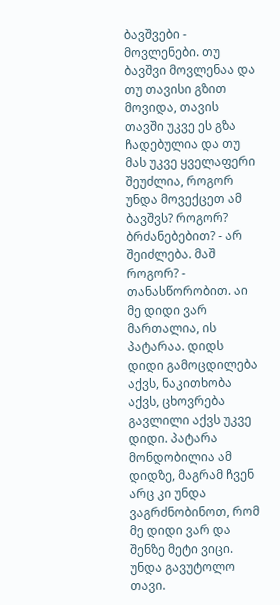ბავშვები - მოვლენები. თუ ბავშვი მოვლენაა და თუ თავისი გზით მოვიდა, თავის თავში უკვე ეს გზა ჩადებულია და თუ მას უკვე ყველაფერი შეუძლია, როგორ უნდა მოვექცეთ ამ ბავშვს? როგორ? ბრძანებებით? - არ შეიძლება. მაშ როგორ? - თანასწორობით. აი მე დიდი ვარ მართალია, ის პატარაა. დიდს დიდი გამოცდილება აქვს, ნაკითხობა აქვს, ცხოვრება გავლილი აქვს უკვე დიდი. პატარა მონდობილია ამ დიდზე, მაგრამ ჩვენ არც კი უნდა ვაგრძნობინოთ, რომ მე დიდი ვარ და შენზე მეტი ვიცი. უნდა გავუტოლო თავი.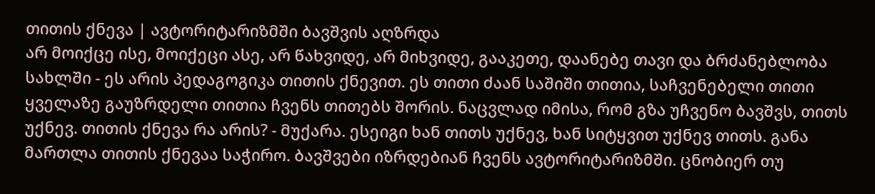თითის ქნევა | ავტორიტარიზმში ბავშვის აღზრდა
არ მოიქცე ისე, მოიქეცი ასე, არ წახვიდე, არ მიხვიდე, გააკეთე, დაანებე თავი და ბრძანებლობა სახლში - ეს არის პედაგოგიკა თითის ქნევით. ეს თითი ძაან საშიში თითია, საჩვენებელი თითი ყველაზე გაუზრდელი თითია ჩვენს თითებს შორის. ნაცვლად იმისა, რომ გზა უჩვენო ბავშვს, თითს უქნევ. თითის ქნევა რა არის? - მუქარა. ესეიგი ხან თითს უქნევ, ხან სიტყვით უქნევ თითს. განა მართლა თითის ქნევაა საჭირო. ბავშვები იზრდებიან ჩვენს ავტორიტარიზმში. ცნობიერ თუ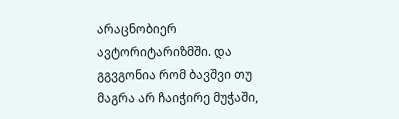არაცნობიერ ავტორიტარიზმში. და გგვგონია რომ ბავშვი თუ მაგრა არ ჩაიჭირე მუჭაში,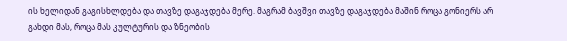ის ხელიდან გაგისხლდება და თავზე დაგაჯდება მერე. მაგრამ ბავშვი თავზე დაგაჯდება მაშინ როცა გონიერს არ გახდი მას, როცა მას კულტურის და ზნეობის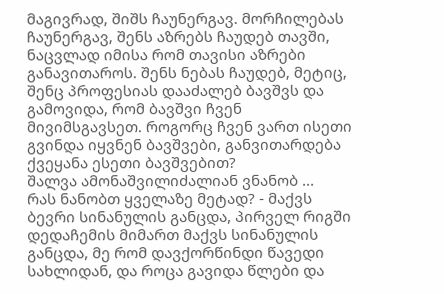მაგივრად, შიშს ჩაუნერგავ. მორჩილებას ჩაუნერგავ, შენს აზრებს ჩაუდებ თავში, ნაცვლად იმისა რომ თავისი აზრები განავითაროს. შენს ნებას ჩაუდებ, მეტიც, შენც პროფესიას დააძალებ ბავშვს და გამოვიდა, რომ ბავშვი ჩვენ მივიმსგავსეთ. როგორც ჩვენ ვართ ისეთი გვინდა იყვნენ ბავშვები, განვითარდება ქვეყანა ესეთი ბავშვებით?
შალვა ამონაშვილიძალიან ვნანობ ...
რას ნანობთ ყველაზე მეტად? - მაქვს ბევრი სინანულის განცდა, პირველ რიგში დედაჩემის მიმართ მაქვს სინანულის განცდა, მე რომ დავქორწინდი წავედი სახლიდან, და როცა გავიდა წლები და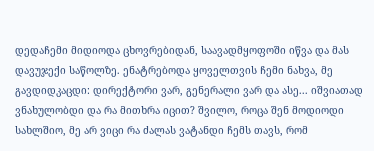დედაჩემი მიდიოდა ცხოვრებიდან, საავადმყოფოში იწვა და მას დავუჯექი საწოლზე. ენატრებოდა ყოველთვის ჩემი ნახვა, მე გავდიდკაცდი: დირექტორი ვარ, გენერალი ვარ და ასე... იშვიათად ვნახულობდი და რა მითხრა იცით? შვილო, როცა შენ მოდიოდი სახლშიო, მე არ ვიცი რა ძალას ვატანდი ჩემს თავს, რომ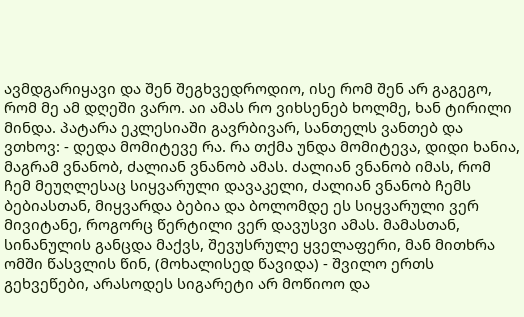ავმდგარიყავი და შენ შეგხვედროდიო, ისე რომ შენ არ გაგეგო, რომ მე ამ დღეში ვარო. აი ამას რო ვიხსენებ ხოლმე, ხან ტირილი მინდა. პატარა ეკლესიაში გავრბივარ, სანთელს ვანთებ და ვთხოვ: - დედა მომიტევე რა. რა თქმა უნდა მომიტევა, დიდი ხანია, მაგრამ ვნანობ, ძალიან ვნანობ ამას. ძალიან ვნანობ იმას, რომ ჩემ მეუღლესაც სიყვარული დავაკელი, ძალიან ვნანობ ჩემს ბებიასთან, მიყვარდა ბებია და ბოლომდე ეს სიყვარული ვერ მივიტანე, როგორც წერტილი ვერ დავუსვი ამას. მამასთან, სინანულის განცდა მაქვს, შევუსრულე ყველაფერი, მან მითხრა ომში წასვლის წინ, (მოხალისედ წავიდა) - შვილო ერთს გეხვეწები, არასოდეს სიგარეტი არ მოწიოო და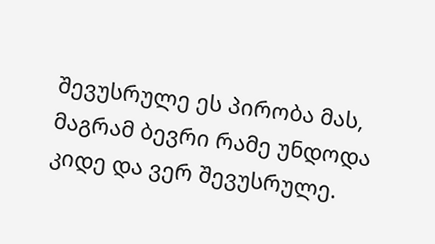შევუსრულე ეს პირობა მას, მაგრამ ბევრი რამე უნდოდა კიდე და ვერ შევუსრულე.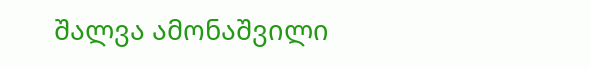შალვა ამონაშვილი